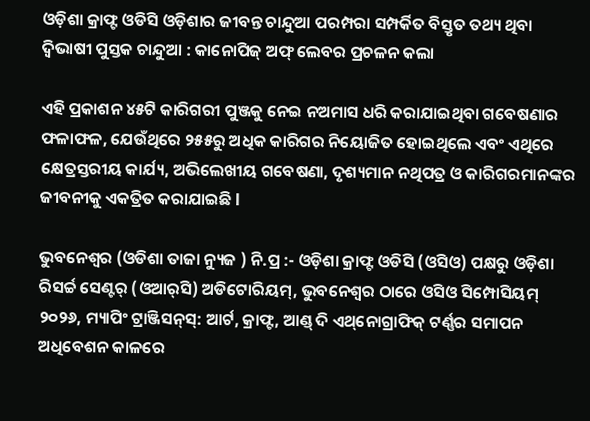ଓଡ଼ିଶା କ୍ରାଫ୍ଟ ଓଡିସି ଓଡ଼ିଶାର ଜୀବନ୍ତ ଚାନ୍ଦୁଆ ପରମ୍ପରା ସମ୍ପର୍କିତ ବିସ୍ତୃତ ତଥ୍ୟ ଥିବା ଦ୍ୱିଭାଷୀ ପୁସ୍ତକ ଚାନ୍ଦୁଆ : କାନୋପିଜ୍‌ ଅଫ୍‌ ଲେବର ପ୍ରଚଳନ କଲା

ଏହି ପ୍ରକାଶନ ୪୫ଟି କାରିଗରୀ ପୁଞ୍ଜକୁ ନେଇ ନଅମାସ ଧରି କରାଯାଇଥିବା ଗବେଷଣାର ଫଳାଫଳ, ଯେଉଁଥିରେ ୨୫୫ରୁ ଅଧିକ କାରିଗର ନିୟୋଜିତ ହୋଇଥିଲେ ଏବଂ ଏଥିରେ କ୍ଷେତ୍ରସ୍ତରୀୟ କାର୍ଯ୍ୟ, ଅଭିଲେଖୀୟ ଗବେଷଣା, ଦୃଶ୍ୟମାନ ନଥିପତ୍ର ଓ କାରିଗରମାନଙ୍କର ଜୀବନୀକୁ ଏକତ୍ରିତ କରାଯାଇଛି l

ଭୁବନେଶ୍ୱର (ଓଡିଶା ତାଜା ନ୍ୟୁଜ ) ନି.ପ୍ର :- ଓଡ଼ିଶା କ୍ରାଫ୍ଟ ଓଡିସି (ଓସିଓ) ପକ୍ଷରୁ ଓଡ଼ିଶା ରିସର୍ଚ୍ଚ ସେଣ୍ଟର୍‌ (ଓଆର୍‌ସି) ଅଡିଟୋରିୟମ୍‌, ଭୁବନେଶ୍ୱର ଠାରେ ଓସିଓ ସିମ୍ପୋସିୟମ୍‌ ୨୦୨୬, ମ୍ୟାପିଂ ଟ୍ରାଞ୍ଜିସନ୍‌ସ୍‌: ଆର୍ଟ, କ୍ରାଫ୍ଟ, ଆଣ୍ଡ୍‌ ଦି ଏଥ୍‌ନୋଗ୍ରାଫିକ୍‌ ଟର୍ଣ୍ଣର ସମାପନ ଅଧିବେଶନ କାଳରେ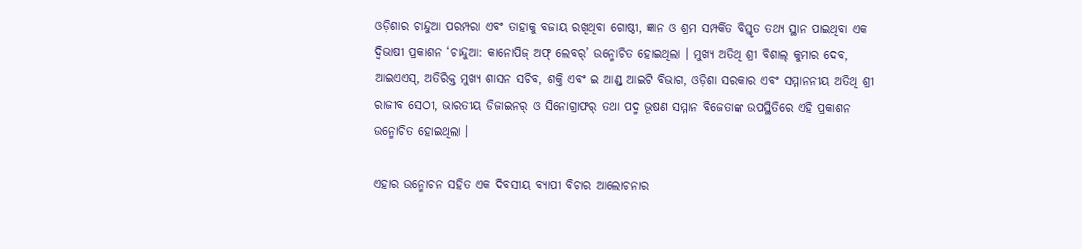ଓଡ଼ିଶାର ଚାନ୍ଦୁଆ ପରମ୍ପରା ଏବଂ ତାହାକୁ ବଜାୟ ରଖିଥିବା ଗୋଷ୍ଠୀ, ଜ୍ଞାନ ଓ ଶ୍ରମ ସମ୍ପର୍କିତ ବିସ୍ତୃତ ତଥ୍ୟ ସ୍ଥାନ ପାଇଥିବା ଏକ ଦ୍ୱିଭାଷୀ ପ୍ରକାଶନ ‘ଚାନ୍ଦୁଆ: କାନୋପିଜ୍‌ ଅଫ୍‌ ଲେବର୍‌’ ଉନ୍ମୋଚିତ ହୋଇଥିଲା । ମୁଖ୍ୟ ଅତିଥି ଶ୍ରୀ ବିଶାଲ୍‌ କୁମାର ଦେବ, ଆଇଏଏସ୍‌, ଅତିରିକ୍ତ ମୁଖ୍ୟ ଶାସନ ସଚିବ, ଶକ୍ତି ଏବଂ ଇ ଆଣ୍ଡ୍‌ ଆଇଟି ବିଭାଗ, ଓଡ଼ିଶା ସରକାର ଏବଂ ସମ୍ମାନନୀୟ ଅତିଥି ଶ୍ରୀ ରାଜୀବ ସେଠୀ, ଭାରତୀୟ ଡିଜାଇନର୍‌ ଓ ସିନୋଗ୍ରାଫର୍‌ ତଥା ପଦ୍ମ ଭୂଷଣ ସମ୍ମାନ ବିଜେତାଙ୍କ ଉପସ୍ଥିତିରେ ଏହି ପ୍ରକାଶନ ଉନ୍ମୋଚିତ ହୋଇଥିଲା ।

ଏହାର ଉନ୍ମୋଚନ ସହିତ ଏକ ଦିବସୀୟ ବ୍ୟାପୀ ବିଚାର ଆଲୋଚନାର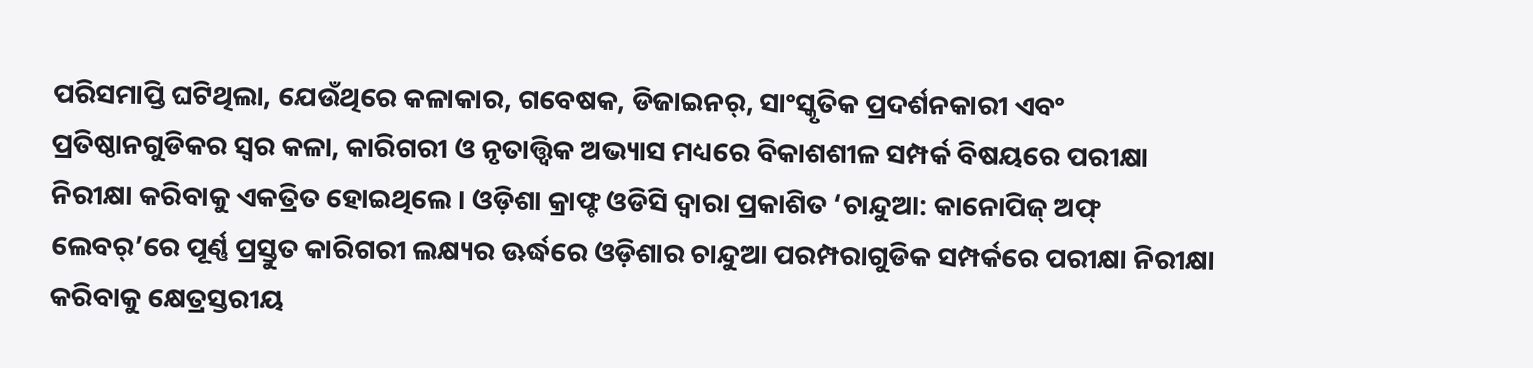ପରିସମାପ୍ତି ଘଟିଥିଲା, ଯେଉଁଥିରେ କଳାକାର, ଗବେଷକ, ଡିଜାଇନର୍‌, ସାଂସ୍କୃତିକ ପ୍ରଦର୍ଶନକାରୀ ଏବଂ ପ୍ରତିଷ୍ଠାନଗୁଡିକର ସ୍ୱର କଳା, କାରିଗରୀ ଓ ନୃତାତ୍ତ୍ୱିକ ଅଭ୍ୟାସ ମଧ୍ୟରେ ବିକାଶଶୀଳ ସମ୍ପର୍କ ବିଷୟରେ ପରୀକ୍ଷା ନିରୀକ୍ଷା କରିବାକୁ ଏକତ୍ରିତ ହୋଇଥିଲେ । ଓଡ଼ିଶା କ୍ରାଫ୍ଟ ଓଡିସି ଦ୍ୱାରା ପ୍ରକାଶିତ ‘ଚାନ୍ଦୁଆ: କାନୋପିଜ୍‌ ଅଫ୍‌ ଲେବର୍‌’ରେ ପୂର୍ଣ୍ଣ ପ୍ରସ୍ତୁତ କାରିଗରୀ ଲକ୍ଷ୍ୟର ଊର୍ଦ୍ଧରେ ଓଡ଼ିଶାର ଚାନ୍ଦୁଆ ପରମ୍ପରାଗୁଡିକ ସମ୍ପର୍କରେ ପରୀକ୍ଷା ନିରୀକ୍ଷା କରିବାକୁ କ୍ଷେତ୍ରସ୍ତରୀୟ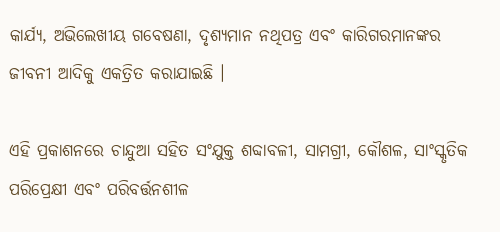କାର୍ଯ୍ୟ, ଅଭିଲେଖୀୟ ଗବେଷଣା, ଦୃଶ୍ୟମାନ ନଥିପତ୍ର ଏବଂ କାରିଗରମାନଙ୍କର ଜୀବନୀ ଆଦିକୁ ଏକତ୍ରିତ କରାଯାଇଛି ।

ଏହି ପ୍ରକାଶନରେ ଚାନ୍ଦୁଆ ସହିତ ସଂଯୁକ୍ତ ଶବ୍ଦାବଳୀ, ସାମଗ୍ରୀ, କୌଶଳ, ସାଂସ୍କୃତିକ ପରିପ୍ରେକ୍ଷୀ ଏବଂ ପରିବର୍ତ୍ତନଶୀଳ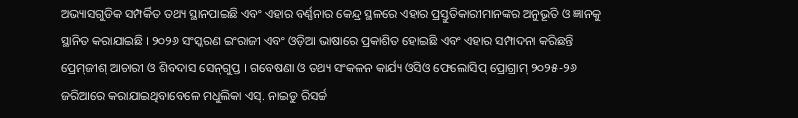ଅଭ୍ୟାସଗୁଡିକ ସମ୍ପର୍କିତ ତଥ୍ୟ ସ୍ଥାନପାଇଛି ଏବଂ ଏହାର ବର୍ଣ୍ଣନାର କେନ୍ଦ୍ର ସ୍ଥଳରେ ଏହାର ପ୍ରସ୍ତୁତିକାରୀମାନଙ୍କର ଅନୁଭୂତି ଓ ଜ୍ଞାନକୁ ସ୍ଥାନିତ କରାଯାଇଛି । ୨୦୨୬ ସଂସ୍କରଣ ଇଂରାଜୀ ଏବଂ ଓଡ଼ିଆ ଭାଷାରେ ପ୍ରକାଶିତ ହୋଇଛି ଏବଂ ଏହାର ସମ୍ପାଦନା କରିଛନ୍ତି ପ୍ରେମ୍‌ଜୀଶ୍‌ ଆଚାରୀ ଓ ଶିବଦାସ ସେନ୍‌ଗୁପ୍ତ । ଗବେଷଣା ଓ ତଥ୍ୟ ସଂକଳନ କାର୍ଯ୍ୟ ଓସିଓ ଫେଲୋସିପ୍‌ ପ୍ରୋଗ୍ରାମ୍‌ ୨୦୨୫-୨୬ ଜରିଆରେ କରାଯାଇଥିବାବେଳେ ମଧୁଲିକା ଏସ୍‌. ନାଇଡୁ ରିସର୍ଚ୍ଚ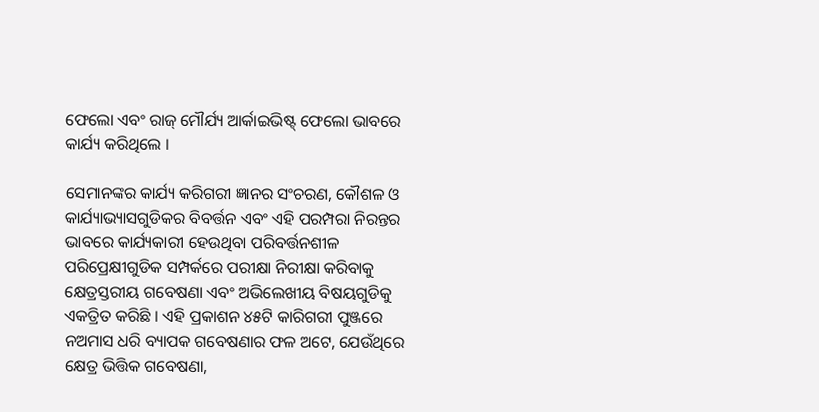ଫେଲୋ ଏବଂ ରାଜ୍‌ ମୌର୍ଯ୍ୟ ଆର୍କାଇଭିଷ୍ଟ୍‌ ଫେଲୋ ଭାବରେ କାର୍ଯ୍ୟ କରିଥିଲେ ।

ସେମାନଙ୍କର କାର୍ଯ୍ୟ କରିଗରୀ ଜ୍ଞାନର ସଂଚରଣ, କୌଶଳ ଓ କାର୍ଯ୍ୟାଭ୍ୟାସଗୁଡିକର ବିବର୍ତ୍ତନ ଏବଂ ଏହି ପରମ୍ପରା ନିରନ୍ତର ଭାବରେ କାର୍ଯ୍ୟକାରୀ ହେଉଥିବା ପରିବର୍ତ୍ତନଶୀଳ ପରିପ୍ରେକ୍ଷୀଗୁଡିକ ସମ୍ପର୍କରେ ପରୀକ୍ଷା ନିରୀକ୍ଷା କରିବାକୁ କ୍ଷେତ୍ରସ୍ତରୀୟ ଗବେଷଣା ଏବଂ ଅଭିଲେଖୀୟ ବିଷୟଗୁଡିକୁ ଏକତ୍ରିତ କରିଛି । ଏହି ପ୍ରକାଶନ ୪୫ଟି କାରିଗରୀ ପୁଞ୍ଜରେ ନଅମାସ ଧରି ବ୍ୟାପକ ଗବେଷଣାର ଫଳ ଅଟେ, ଯେଉଁଥିରେ କ୍ଷେତ୍ର ଭିତ୍ତିକ ଗବେଷଣା,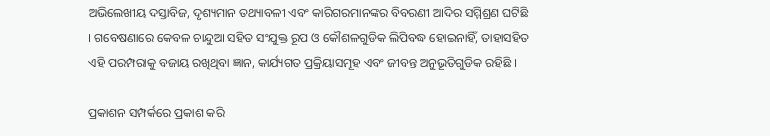ଅଭିଲେଖୀୟ ଦସ୍ତାବିଜ, ଦୃଶ୍ୟମାନ ତଥ୍ୟାବଳୀ ଏବଂ କାରିଗରମାନଙ୍କର ବିବରଣୀ ଆଦିର ସମ୍ମିଶ୍ରଣ ଘଟିଛି । ଗବେଷଣାରେ କେବଳ ଚାନ୍ଦୁଆ ସହିତ ସଂଯୁକ୍ତ ରୂପ ଓ କୌଶଳଗୁଡିକ ଲିପିବଦ୍ଧ ହୋଇନାହିଁ, ତାହାସହିତ ଏହି ପରମ୍ପରାକୁ ବଜାୟ ରଖିଥିବା ଜ୍ଞାନ, କାର୍ଯ୍ୟଗତ ପ୍ରକ୍ରିୟାସମୂହ ଏବଂ ଜୀବନ୍ତ ଅନୁଭୂତିଗୁଡିକ ରହିଛି ।

ପ୍ରକାଶନ ସମ୍ପର୍କରେ ପ୍ରକାଶ କରି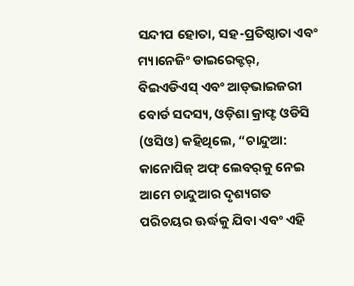ସନ୍ଦୀପ ହୋତା, ସହ-ପ୍ରତିଷ୍ଠାତା ଏବଂ ମ୍ୟାନେଜିଂ ଡାଇରେକ୍ଟର୍‌, ବିଇଏଡିଏସ୍‌ ଏବଂ ଆଡ୍‌ଭାଇଜରୀ ବୋର୍ଡ ସଦସ୍ୟ, ଓଡ଼ିଶା କ୍ରାଫ୍ଟ ଓଡିସି (ଓସିଓ) କହିଥିଲେ, “ଚାନ୍ଦୁଆ: କାନୋପିଜ୍‌ ଅଫ୍‌ ଲେବର୍‌କୁ ନେଇ ଆମେ ଚାନ୍ଦୁଆର ଦୃଶ୍ୟଗତ ପରିଚୟର ଊର୍ଦ୍ଧକୁ ଯିବା ଏବଂ ଏହି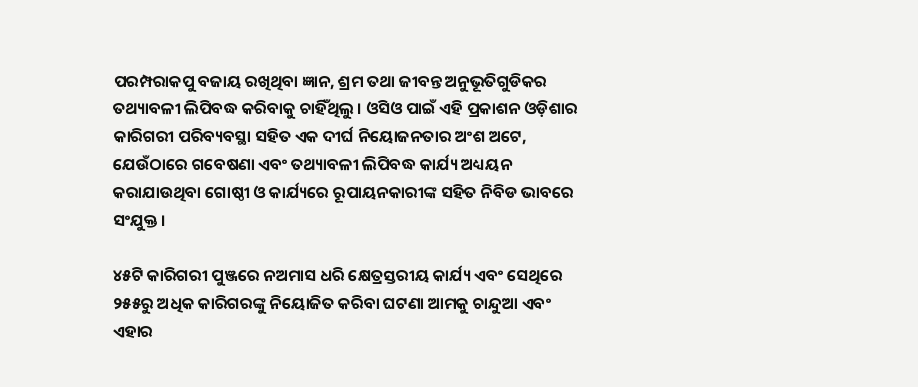ପରମ୍ପରାକପୁ ବଜାୟ ରଖିଥିବା ଜ୍ଞାନ, ଶ୍ରମ ତଥା ଜୀବନ୍ତ ଅନୁଭୂତିଗୁଡିକର ତଥ୍ୟାବଳୀ ଲିପିବଦ୍ଧ କରିବାକୁ ଚାହିଁଥିଲୁ । ଓସିଓ ପାଇଁ ଏହି ପ୍ରକାଶନ ଓଡ଼ିଶାର କାରିଗରୀ ପରିବ୍ୟବସ୍ଥା ସହିତ ଏକ ଦୀର୍ଘ ନିୟୋଜନତାର ଅଂଶ ଅଟେ, ଯେଉଁଠାରେ ଗବେଷଣା ଏବଂ ତଥ୍ୟାବଳୀ ଲିପିବଦ୍ଧ କାର୍ଯ୍ୟ ଅଧ୍ୟୟନ କରାଯାଉଥିବା ଗୋଷ୍ଠୀ ଓ କାର୍ଯ୍ୟରେ ରୂପାୟନକାରୀଙ୍କ ସହିତ ନିବିଡ ଭାବରେ ସଂଯୁକ୍ତ ।

୪୫ଟି କାରିଗରୀ ପୁଞ୍ଜରେ ନଅମାସ ଧରି କ୍ଷେତ୍ରସ୍ତରୀୟ କାର୍ଯ୍ୟ ଏବଂ ସେଥିରେ ୨୫୫ରୁ ଅଧିକ କାରିଗରଙ୍କୁ ନିୟୋଜିତ କରିବା ଘଟଣା ଆମକୁ ଚାନ୍ଦୁଆ ଏବଂ ଏହାର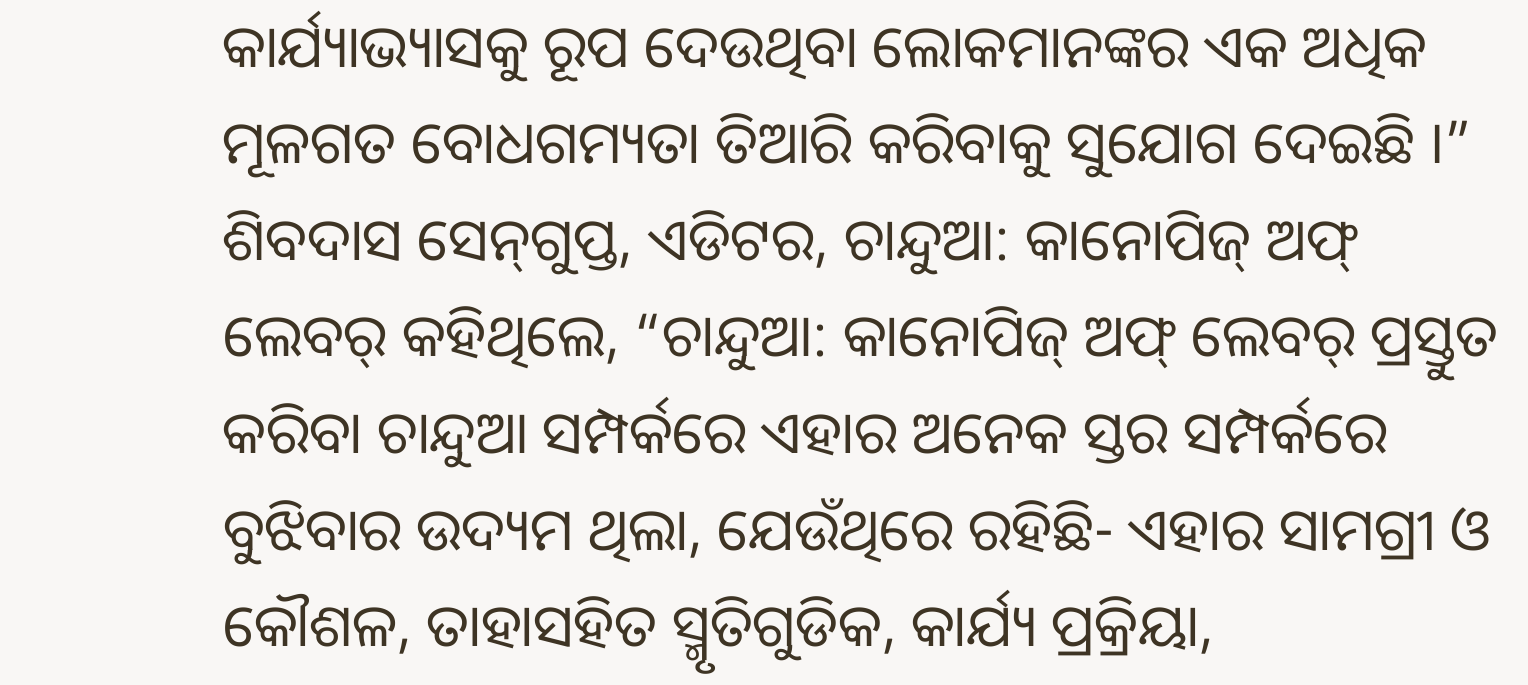କାର୍ଯ୍ୟାଭ୍ୟାସକୁ ରୂପ ଦେଉଥିବା ଲୋକମାନଙ୍କର ଏକ ଅଧିକ ମୂଳଗତ ବୋଧଗମ୍ୟତା ତିଆରି କରିବାକୁ ସୁଯୋଗ ଦେଇଛି ।” ଶିବଦାସ ସେନ୍‌ଗୁପ୍ତ, ଏଡିଟର, ଚାନ୍ଦୁଆ: କାନୋପିଜ୍‌ ଅଫ୍‌ ଲେବର୍‌ କହିଥିଲେ, “ଚାନ୍ଦୁଆ: କାନୋପିଜ୍‌ ଅଫ୍‌ ଲେବର୍‌ ପ୍ରସ୍ତୁତ କରିବା ଚାନ୍ଦୁଆ ସମ୍ପର୍କରେ ଏହାର ଅନେକ ସ୍ତର ସମ୍ପର୍କରେ ବୁଝିବାର ଉଦ୍ୟମ ଥିଲା, ଯେଉଁଥିରେ ରହିଛି- ଏହାର ସାମଗ୍ରୀ ଓ କୌଶଳ, ତାହାସହିତ ସ୍ମୃତିଗୁଡିକ, କାର୍ଯ୍ୟ ପ୍ରକ୍ରିୟା,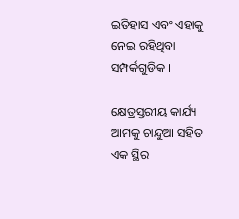ଇତିହାସ ଏବଂ ଏହାକୁ ନେଇ ରହିଥିବା ସମ୍ପର୍କଗୁଡିକ ।

କ୍ଷେତ୍ରସ୍ତରୀୟ କାର୍ଯ୍ୟ ଆମକୁ ଚାନ୍ଦୁଆ ସହିତ ଏକ ସ୍ଥିର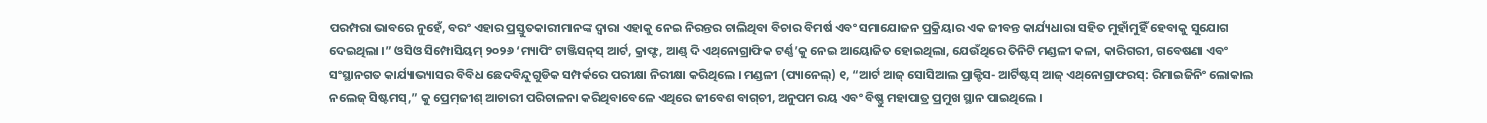ପରମ୍ପରା ଭାବରେ ନୁହେଁ, ବରଂ ଏହାର ପ୍ରସ୍ତୁତକାରୀମାନଙ୍କ ଦ୍ୱାରା ଏହାକୁ ନେଇ ନିରନ୍ତର ଚାଲିଥିବା ବିଚାର ବିମର୍ଷ ଏବଂ ସମାଯୋଜନ ପ୍ରକ୍ରିୟାର ଏକ ଜୀବନ୍ତ କାର୍ଯ୍ୟଧାରା ସହିତ ମୁହାଁମୁହିଁ ହେବାକୁ ସୁଯୋଗ ଦେଇଥିଲା ।” ଓସିଓ ସିମ୍ପୋସିୟମ୍‌ ୨୦୨୬ ‘ମ୍ୟାପିଂ ଟାଞ୍ଜିସନ୍‌ସ୍‌ ଆର୍ଟ, କ୍ରାଫ୍ଟ, ଆଣ୍ଡ୍‌ ଦି ଏଥ୍‌ନୋଗ୍ରାଫିକ ଟର୍ଣ୍ଣ’କୁ ନେଇ ଆୟୋଜିତ ହୋଇଥିଲା, ଯେଉଁଥିରେ ତିନିଟି ମଣ୍ଡଳୀ କଳା, କାରିଗରୀ, ଗବେଷଣା ଏବଂ ସଂସ୍ଥାନଗତ କାର୍ଯ୍ୟାଭ୍ୟାସର ବିବିଧ ଛେଦବିନ୍ଦୁଗୁଡିକ ସମ୍ପର୍କରେ ପରୀକ୍ଷା ନିରୀକ୍ଷା କରିଥିଲେ । ମଣ୍ଡଳୀ (ପ୍ୟାନେଲ୍‌) ୧, “ଆର୍ଟ ଆଜ୍‌ ସୋସିଆଲ ପ୍ରାକ୍ଟିସ- ଆର୍ଟିଷ୍ଟସ୍‌ ଆଜ୍‌ ଏଥ୍‌ନୋଗ୍ରାଫରସ୍‌: ରିମାଇଜିନିଂ ଲୋକାଲ ନଲେଜ୍‌ ସିଷ୍ଟମସ୍‌,” କୁ ପ୍ରେମ୍‌ଜୀଶ୍‌ ଆଚାରୀ ପରିଚାଳନା କରିଥିବାବେଳେ ଏଥିରେ ଜୀବେଶ ବାଗ୍‌ଚୀ, ଅନୁପମ ରୟ ଏବଂ ବିଷ୍ଣୁ ମହାପାତ୍ର ପ୍ରମୁଖ ସ୍ଥାନ ପାଇଥିଲେ ।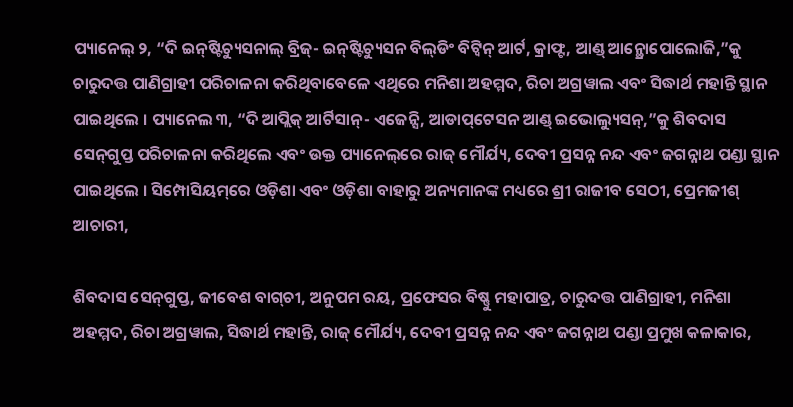ପ୍ୟାନେଲ୍‌ ୨, “ଦି ଇନ୍‌ଷ୍ଟିଚ୍ୟୁସନାଲ୍‌ ବ୍ରିଜ୍‌- ଇନ୍‌ଷ୍ଟିଚ୍ୟୁସନ ବିଲ୍‌ଡିଂ ବିଟ୍ୱିନ୍‌ ଆର୍ଟ, କ୍ରାଫ୍ଟ, ଆଣ୍ଡ୍‌ ଆନ୍ଥ୍ରୋପୋଲୋଜି,”କୁ ଚାରୁଦତ୍ତ ପାଣିଗ୍ରାହୀ ପରିଚାଳନା କରିଥିବାବେଳେ ଏଥିରେ ମନିଶା ଅହମ୍ମଦ, ରିଚା ଅଗ୍ରୱାଲ ଏବଂ ସିଦ୍ଧାର୍ଥ ମହାନ୍ତି ସ୍ଥାନ ପାଇଥିଲେ । ପ୍ୟାନେଲ ୩, “ଦି ଆପ୍ଲିକ୍‌ ଆର୍ଟିସାନ୍‌- ଏଜେନ୍ସି, ଆଡାପ୍‌ଟେସନ ଆଣ୍ଡ୍‌ ଇଭୋଲ୍ୟୁସନ୍‌,”କୁ ଶିବଦାସ ସେନ୍‌ଗୁପ୍ତ ପରିଚାଳନା କରିଥିଲେ ଏବଂ ଉକ୍ତ ପ୍ୟାନେଲ୍‌ରେ ରାଜ୍‌ ମୌର୍ଯ୍ୟ, ଦେବୀ ପ୍ରସନ୍ନ ନନ୍ଦ ଏବଂ ଜଗନ୍ନାଥ ପଣ୍ଡା ସ୍ଥାନ ପାଇଥିଲେ । ସିମ୍ପୋସିୟମ୍‌ରେ ଓଡ଼ିଶା ଏବଂ ଓଡ଼ିଶା ବାହାରୁ ଅନ୍ୟମାନଙ୍କ ମଧ୍ୟରେ ଶ୍ରୀ ରାଜୀବ ସେଠୀ, ପ୍ରେମଜୀଶ୍‌ ଆଚାରୀ,

ଶିବଦାସ ସେନ୍‌ଗୁପ୍ତ, ଜୀବେଶ ବାଗ୍‌ଚୀ, ଅନୁପମ ରୟ, ପ୍ରଫେସର ବିଷ୍ଣୁ ମହାପାତ୍ର, ଚାରୁଦତ୍ତ ପାଣିଗ୍ରାହୀ, ମନିଶା ଅହମ୍ମଦ, ରିଚା ଅଗ୍ରୱାଲ, ସିଦ୍ଧାର୍ଥ ମହାନ୍ତି, ରାଜ୍‌ ମୌର୍ଯ୍ୟ, ଦେବୀ ପ୍ରସନ୍ନ ନନ୍ଦ ଏବଂ ଜଗନ୍ନାଥ ପଣ୍ଡା ପ୍ରମୁଖ କଳାକାର,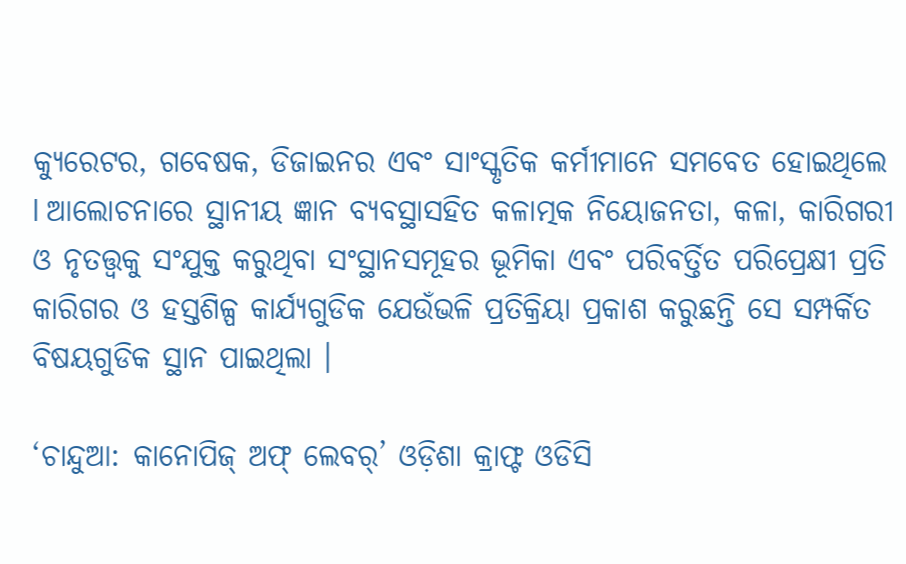କ୍ୟୁରେଟର, ଗବେଷକ, ଡିଜାଇନର ଏବଂ ସାଂସ୍କୃତିକ କର୍ମୀମାନେ ସମବେତ ହୋଇଥିଲେ l ଆଲୋଚନାରେ ସ୍ଥାନୀୟ ଜ୍ଞାନ ବ୍ୟବସ୍ଥାସହିତ କଳାତ୍ମକ ନିୟୋଜନତା, କଳା, କାରିଗରୀ ଓ ନୃତତ୍ତ୍ୱକୁ ସଂଯୁକ୍ତ କରୁଥିବା ସଂସ୍ଥାନସମୂହର ଭୂମିକା ଏବଂ ପରିବର୍ତ୍ତିତ ପରିପ୍ରେକ୍ଷୀ ପ୍ରତି କାରିଗର ଓ ହସ୍ତଶିଳ୍ପ କାର୍ଯ୍ୟଗୁଡିକ ଯେଉଁଭଳି ପ୍ରତିକ୍ରିୟା ପ୍ରକାଶ କରୁଛନ୍ତି ସେ ସମ୍ପର୍କିତ ବିଷୟଗୁଡିକ ସ୍ଥାନ ପାଇଥିଲା ।

‘ଚାନ୍ଦୁଆ: କାନୋପିଜ୍‌ ଅଫ୍‌ ଲେବର୍‌’ ଓଡ଼ିଶା କ୍ରାଫ୍ଟ ଓଡିସି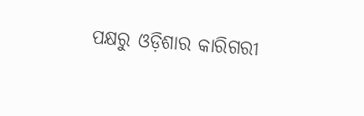ପକ୍ଷରୁ ଓଡ଼ିଶାର କାରିଗରୀ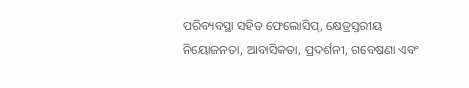ପରିବ୍ୟବସ୍ଥା ସହିତ ଫେଲୋସିପ୍‌, କ୍ଷେତ୍ରସ୍ତରୀୟ ନିୟୋଜନତା, ଆବାସିକତା, ପ୍ରଦର୍ଶନୀ, ଗବେଷଣା ଏବଂ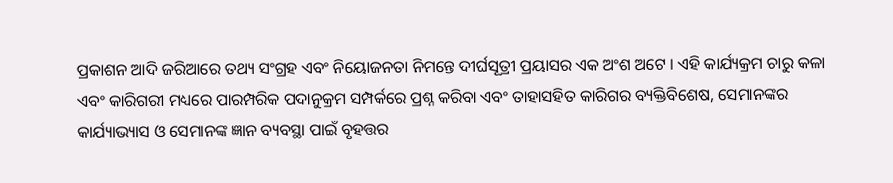ପ୍ରକାଶନ ଆଦି ଜରିଆରେ ତଥ୍ୟ ସଂଗ୍ରହ ଏବଂ ନିୟୋଜନତା ନିମନ୍ତେ ଦୀର୍ଘସୂତ୍ରୀ ପ୍ରୟାସର ଏକ ଅଂଶ ଅଟେ । ଏହି କାର୍ଯ୍ୟକ୍ରମ ଚାରୁ କଳା ଏବଂ କାରିଗରୀ ମଧ୍ୟରେ ପାରମ୍ପରିକ ପଦାନୁକ୍ରମ ସମ୍ପର୍କରେ ପ୍ରଶ୍ନ କରିବା ଏବଂ ତାହାସହିତ କାରିଗର ବ୍ୟକ୍ତିବିଶେଷ, ସେମାନଙ୍କର କାର୍ଯ୍ୟାଭ୍ୟାସ ଓ ସେମାନଙ୍କ ଜ୍ଞାନ ବ୍ୟବସ୍ଥା ପାଇଁ ବୃହତ୍ତର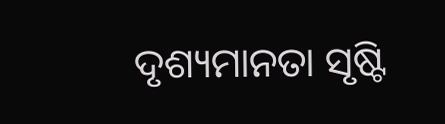ଦୃଶ୍ୟମାନତା ସୃଷ୍ଟି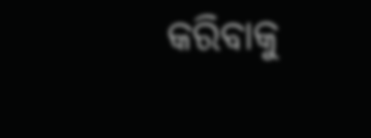କରିବାକୁ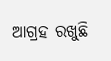ଆଗ୍ରହ ରଖୁଛି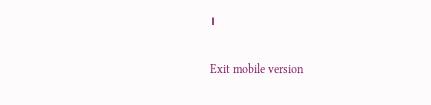।

Exit mobile version